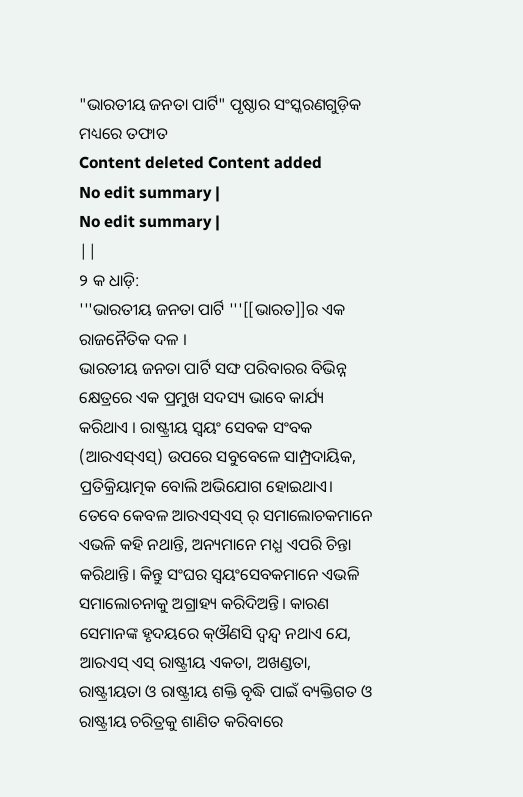"ଭାରତୀୟ ଜନତା ପାର୍ଟି" ପୃଷ୍ଠାର ସଂସ୍କରଣଗୁଡ଼ିକ ମଧ୍ୟରେ ତଫାତ
Content deleted Content added
No edit summary |
No edit summary |
||
୨ କ ଧାଡ଼ି:
'''ଭାରତୀୟ ଜନତା ପାର୍ଟି '''[[ଭାରତ]]ର ଏକ ରାଜନୈତିକ ଦଳ ।
ଭାରତୀୟ ଜନତା ପାର୍ଟି ସଙ୍ଘ ପରିବାରର ବିଭିନ୍ନ କ୍ଷେତ୍ରରେ ଏକ ପ୍ରମୁଖ ସଦସ୍ୟ ଭାବେ କାର୍ଯ୍ୟ କରିଥାଏ । ରାଷ୍ଟ୍ରୀୟ ସ୍ବୟଂ ସେବକ ସଂବକ (ଆରଏସ୍ଏସ୍) ଉପରେ ସବୁବେଳେ ସାମ୍ପ୍ରଦାୟିକ, ପ୍ରତିକ୍ରିୟାତ୍ମକ ବୋଲି ଅଭିଯୋଗ ହୋଇଥାଏ। ତେବେ କେବଳ ଆରଏସ୍ଏସ୍ ର୍ ସମାଲୋଚକମାନେ ଏଭଳି କହି ନଥାନ୍ତି, ଅନ୍ୟମାନେ ମଧ୍ଯ ଏପରି ଚିନ୍ତା କରିଥାନ୍ତି। କିନ୍ତୁ ସଂଘର ସ୍ବୟଂସେବକମାନେ ଏଭଳି ସମାଲୋଚନାକୁ ଅଗ୍ରାହ୍ୟ କରିଦିଅନ୍ତି। କାରଣ ସେମାନଙ୍କ ହୃଦୟରେ କ୍ଔଣସି ଦ୍ବନ୍ଦ୍ବ ନଥାଏ ଯେ, ଆରଏସ୍ ଏସ୍ ରାଷ୍ଟ୍ରୀୟ ଏକତା, ଅଖଣ୍ଡତା, ରାଷ୍ଟ୍ରୀୟତା ଓ ରାଷ୍ଟ୍ରୀୟ ଶକ୍ତି ବୃଦ୍ଧି ପାଇଁ ବ୍ୟକ୍ତିଗତ ଓ ରାଷ୍ଟ୍ରୀୟ ଚରିତ୍ରକୁ ଶାଣିତ କରିବାରେ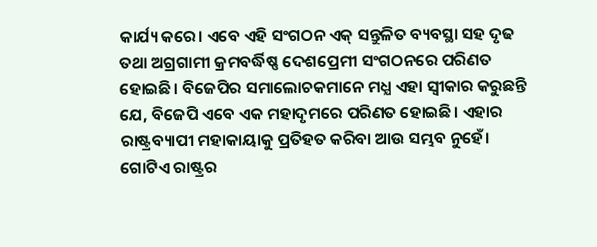କାର୍ଯ୍ୟ କରେ। ଏବେ ଏହି ସଂଗଠନ ଏକ୍ ସନ୍ତୁଳିତ ବ୍ୟବସ୍ଥା ସହ ଦୃଢ ତଥା ଅଗ୍ରଗାମୀ କ୍ରମବର୍ଦ୍ଧିଷ୍ଣ ଦେଶପ୍ରେମୀ ସଂଗଠନରେ ପରିଣତ ହୋଇଛି। ବିଜେପିର ସମାଲୋଚକମାନେ ମଧ୍ଯ ଏହା ସ୍ବୀକାର କରୁଛନ୍ତି ଯେ, ବିଜେପି ଏବେ ଏକ ମହାଦୃମରେ ପରିଣତ ହୋଇଛି। ଏହାର ରାଷ୍ଟ୍ରବ୍ୟାପୀ ମହାକାୟାକୁ ପ୍ରତିହତ କରିବା ଆଉ ସମ୍ଭବ ନୁହେଁ।
ଗୋଟିଏ ରାଷ୍ଟ୍ରର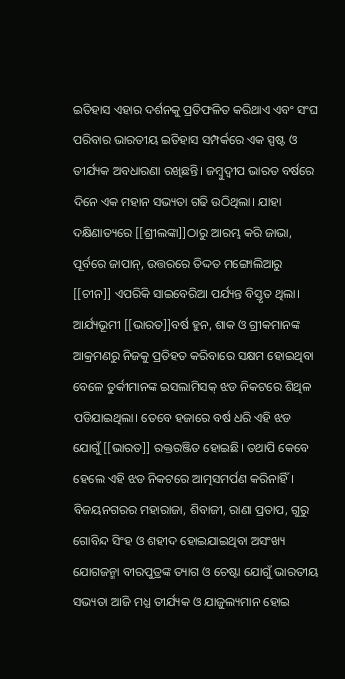ଇତିହାସ ଏହାର ଦର୍ଶନକୁ ପ୍ରତିଫଳିତ କରିଥାଏ ଏବଂ ସଂଘ ପରିବାର ଭାରତୀୟ ଇତିହାସ ସମ୍ପର୍କରେ ଏକ ସ୍ପଷ୍ଟ ଓ ତୀର୍ଯ୍ୟକ ଅବଧାରଣା ରଖିଛନ୍ତି। ଜମ୍ବୁଦ୍ବୀପ ଭାରତ ବର୍ଷରେ ଦିନେ ଏକ ମହାନ ସଭ୍ୟତା ଗଢି ଉଠିଥିଲା। ଯାହା ଦକ୍ଷିଣାତ୍ୟରେ [[ଶ୍ରୀଲଙ୍କା]]ଠାରୁ ଆରମ୍ଭ କରି ଜାଭା, ପୂର୍ବରେ ଜାପାନ୍, ଉତ୍ତରରେ ତିଦ୍ଦତ ମଙ୍ଗୋଲିଆରୁ [[ଚୀନ]] ଏପରିକି ସାଇବେରିଆ ପର୍ଯ୍ୟନ୍ତ ବିସ୍ତୃତ ଥିଲା। ଆର୍ଯ୍ୟଭୂମୀ [[ଭାରତ]]ବର୍ଷ ହୁନ, ଶାକ ଓ ଗ୍ରୀକମାନଙ୍କ ଆକ୍ରମଣରୁ ନିଜକୁ ପ୍ରତିହତ କରିବାରେ ସକ୍ଷମ ହୋଇଥିବା ବେଳେ ତୁର୍କୀମାନଙ୍କ ଇସଲାମିସକ୍ ଝଡ ନିକଟରେ ଶିଥିଳ ପଡିଯାଇଥିଲା। ତେବେ ହଜାରେ ବର୍ଷ ଧରି ଏହି ଝଡ ଯୋଗୁଁ [[ଭାରତ]] ରକ୍ତରଞ୍ଜିତ ହୋଇଛି। ତଥାପି କେବେ ହେଲେ ଏହି ଝଡ ନିକଟରେ ଆତ୍ମସମର୍ପଣ କରିନାହିଁ। ବିଜୟନଗରର ମହାରାଜା, ଶିବାଜୀ, ରାଣା ପ୍ରତାପ, ଗୁରୁ ଗୋବିନ୍ଦ ସିଂହ ଓ ଶହୀଦ ହୋଇଯାଇଥିବା ଅସଂଖ୍ୟ ଯୋଗଜନ୍ମା ବୀରପୁତ୍ରଙ୍କ ତ୍ୟାଗ ଓ ଚେଷ୍ଟା ଯୋଗୁଁ ଭାରତୀୟ ସଭ୍ୟତା ଆଜି ମଧ୍ଯ ତୀର୍ଯ୍ୟକ ଓ ଯାଜୁଲ୍ୟମାନ ହୋଇ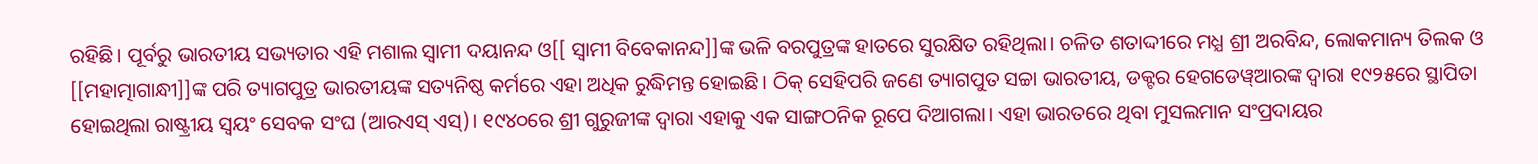ରହିଛି। ପୂର୍ବରୁ ଭାରତୀୟ ସଭ୍ୟତାର ଏହି ମଶାଲ ସ୍ବାମୀ ଦୟାନନ୍ଦ ଓ[[ ସ୍ବାମୀ ବିବେକାନନ୍ଦ]]ଙ୍କ ଭଳି ବରପୁତ୍ରଙ୍କ ହାତରେ ସୁରକ୍ଷିତ ରହିଥିଲା। ଚଳିତ ଶତାଦ୍ଦୀରେ ମଧ୍ଯ ଶ୍ରୀ ଅରବିନ୍ଦ, ଲୋକମାନ୍ୟ ତିଲକ ଓ [[ମହାତ୍ମାଗାନ୍ଧୀ]]ଙ୍କ ପରି ତ୍ୟାଗପୁତ୍ର ଭାରତୀୟଙ୍କ ସତ୍ୟନିଷ୍ଠ କର୍ମରେ ଏହା ଅଧିକ ରୁଦ୍ଧିମନ୍ତ ହୋଇଛି। ଠିକ୍ ସେହିପରି ଜଣେ ତ୍ୟାଗପୁତ ସଚ୍ଚା ଭାରତୀୟ, ଡକ୍ଟର ହେଗଡେୱ୍ଆରଙ୍କ ଦ୍ବାରା ୧୯୨୫ରେ ସ୍ଥାପିତା ହୋଇଥିଲା ରାଷ୍ଟ୍ରୀୟ ସ୍ବୟଂ ସେବକ ସଂଘ (ଆରଏସ୍ ଏସ୍)। ୧୯୪୦ରେ ଶ୍ରୀ ଗୁରୁଜୀଙ୍କ ଦ୍ବାରା ଏହାକୁ ଏକ ସାଙ୍ଗଠନିକ ରୂପେ ଦିଆଗଲା। ଏହା ଭାରତରେ ଥିବା ମୁସଲମାନ ସଂପ୍ରଦାୟର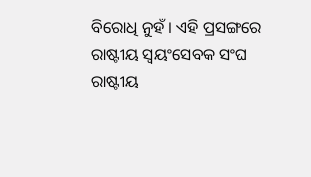ବିରୋଧି ନୁହଁ। ଏହି ପ୍ରସଙ୍ଗରେ
ରାଷ୍ଟୀୟ ସ୍ବୟଂସେବକ ସଂଘ
ରାଷ୍ଟୀୟ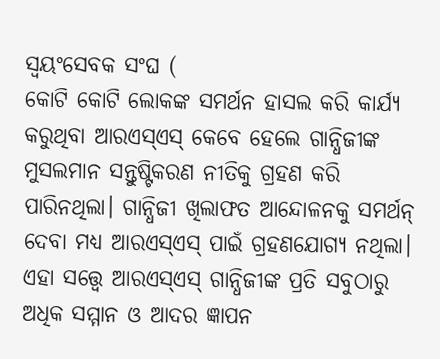ସ୍ବୟଂସେବକ ସଂଘ (
କୋଟି କୋଟି ଲୋକଙ୍କ ସମର୍ଥନ ହାସଲ କରି କାର୍ଯ୍ଯ କରୁଥିବା ଆରଏସ୍ଏସ୍ କେବେ ହେଲେ ଗାନ୍ଧିଜୀଙ୍କ ମୁସଲମାନ ସନ୍ତୁଷ୍ଟିକରଣ ନୀତିକୁ ଗ୍ରହଣ କରି ପାରିନଥିଲା। ଗାନ୍ଧିଜୀ ଖିଲାଫତ ଆନ୍ଦୋଳନକୁ ସମର୍ଥନ୍ ଦେବା ମଧ୍ଯ ଆରଏସ୍ଏସ୍ ପାଇଁ ଗ୍ରହଣଯୋଗ୍ଯ ନଥିଲା। ଏହା ସତ୍ତ୍ବେ ଆରଏସ୍ଏସ୍ ଗାନ୍ଧିଜୀଙ୍କ ପ୍ରତି ସବୁଠାରୁ ଅଧିକ ସମ୍ମାନ ଓ ଆଦର ଜ୍ଞାପନ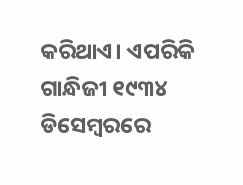କରିଥାଏ। ଏପରିକି ଗାନ୍ଧିଜୀ ୧୯୩୪ ଡିସେମ୍ବରରେ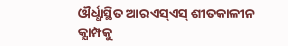ଔର୍ଧ୍ଧାସ୍ଥିତ ଆରଏସ୍ଏସ୍ ଶୀତକାଳୀନ କ୍ଯାମ୍ପକୁ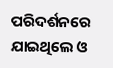ପରିଦର୍ଶନରେ ଯାଇଥିଲେ ଓ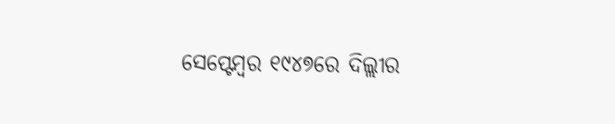ସେପ୍ଟେମ୍ବର ୧୯୪୭ରେ ଦିଲ୍ଲୀର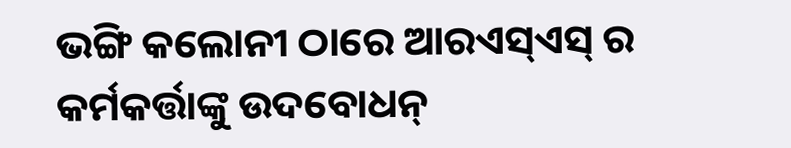ଭଙ୍ଗି କଲୋନୀ ଠାରେ ଆରଏସ୍ଏସ୍ ର କର୍ମକର୍ତ୍ତାଙ୍କୁ ଉଦବୋଧନ୍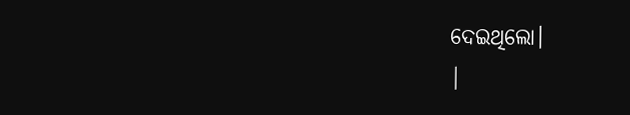ଦେଇଥିଲୋ।
|